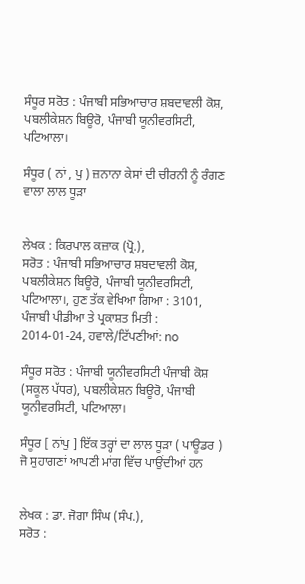ਸੰਧੂਰ ਸਰੋਤ : ਪੰਜਾਬੀ ਸਭਿਆਚਾਰ ਸ਼ਬਦਾਵਲੀ ਕੋਸ਼, ਪਬਲੀਕੇਸ਼ਨ ਬਿਊਰੋ, ਪੰਜਾਬੀ ਯੂਨੀਵਰਸਿਟੀ, ਪਟਿਆਲਾ।

ਸੰਧੂਰ ( ਨਾਂ , ਪੁ ) ਜ਼ਨਾਨਾ ਕੇਸਾਂ ਦੀ ਚੀਰਨੀ ਨੂੰ ਰੰਗਣ ਵਾਲਾ ਲਾਲ ਧੂੜਾ


ਲੇਖਕ : ਕਿਰਪਾਲ ਕਜ਼ਾਕ (ਪ੍ਰੋ.),
ਸਰੋਤ : ਪੰਜਾਬੀ ਸਭਿਆਚਾਰ ਸ਼ਬਦਾਵਲੀ ਕੋਸ਼, ਪਬਲੀਕੇਸ਼ਨ ਬਿਊਰੋ, ਪੰਜਾਬੀ ਯੂਨੀਵਰਸਿਟੀ, ਪਟਿਆਲਾ।, ਹੁਣ ਤੱਕ ਵੇਖਿਆ ਗਿਆ : 3101, ਪੰਜਾਬੀ ਪੀਡੀਆ ਤੇ ਪ੍ਰਕਾਸ਼ਤ ਮਿਤੀ : 2014-01-24, ਹਵਾਲੇ/ਟਿੱਪਣੀਆਂ: no

ਸੰਧੂਰ ਸਰੋਤ : ਪੰਜਾਬੀ ਯੂਨੀਵਰਸਿਟੀ ਪੰਜਾਬੀ ਕੋਸ਼ (ਸਕੂਲ ਪੱਧਰ), ਪਬਲੀਕੇਸ਼ਨ ਬਿਊਰੋ, ਪੰਜਾਬੀ ਯੂਨੀਵਰਸਿਟੀ, ਪਟਿਆਲਾ।

ਸੰਧੂਰ [ ਨਾਂਪੁ ] ਇੱਕ ਤਰ੍ਹਾਂ ਦਾ ਲਾਲ ਧੂੜਾ ( ਪਾਊਡਰ ) ਜੋ ਸੁਹਾਗਣਾਂ ਆਪਣੀ ਮਾਂਗ ਵਿੱਚ ਪਾਉਂਦੀਆਂ ਹਨ


ਲੇਖਕ : ਡਾ. ਜੋਗਾ ਸਿੰਘ (ਸੰਪ.),
ਸਰੋਤ :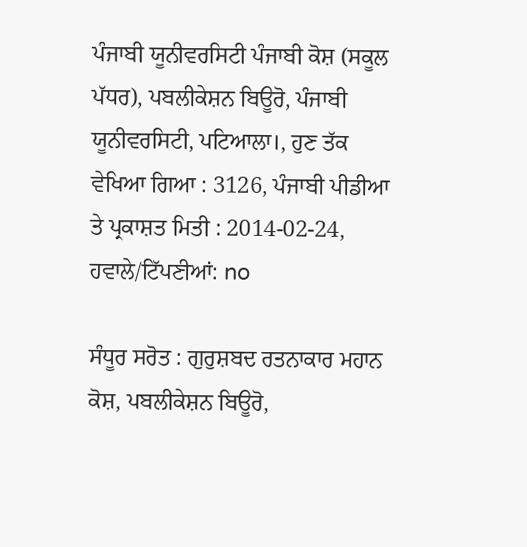ਪੰਜਾਬੀ ਯੂਨੀਵਰਸਿਟੀ ਪੰਜਾਬੀ ਕੋਸ਼ (ਸਕੂਲ ਪੱਧਰ), ਪਬਲੀਕੇਸ਼ਨ ਬਿਊਰੋ, ਪੰਜਾਬੀ ਯੂਨੀਵਰਸਿਟੀ, ਪਟਿਆਲਾ।, ਹੁਣ ਤੱਕ ਵੇਖਿਆ ਗਿਆ : 3126, ਪੰਜਾਬੀ ਪੀਡੀਆ ਤੇ ਪ੍ਰਕਾਸ਼ਤ ਮਿਤੀ : 2014-02-24, ਹਵਾਲੇ/ਟਿੱਪਣੀਆਂ: no

ਸੰਧੂਰ ਸਰੋਤ : ਗੁਰੁਸ਼ਬਦ ਰਤਨਾਕਾਰ ਮਹਾਨ ਕੋਸ਼, ਪਬਲੀਕੇਸ਼ਨ ਬਿਊਰੋ,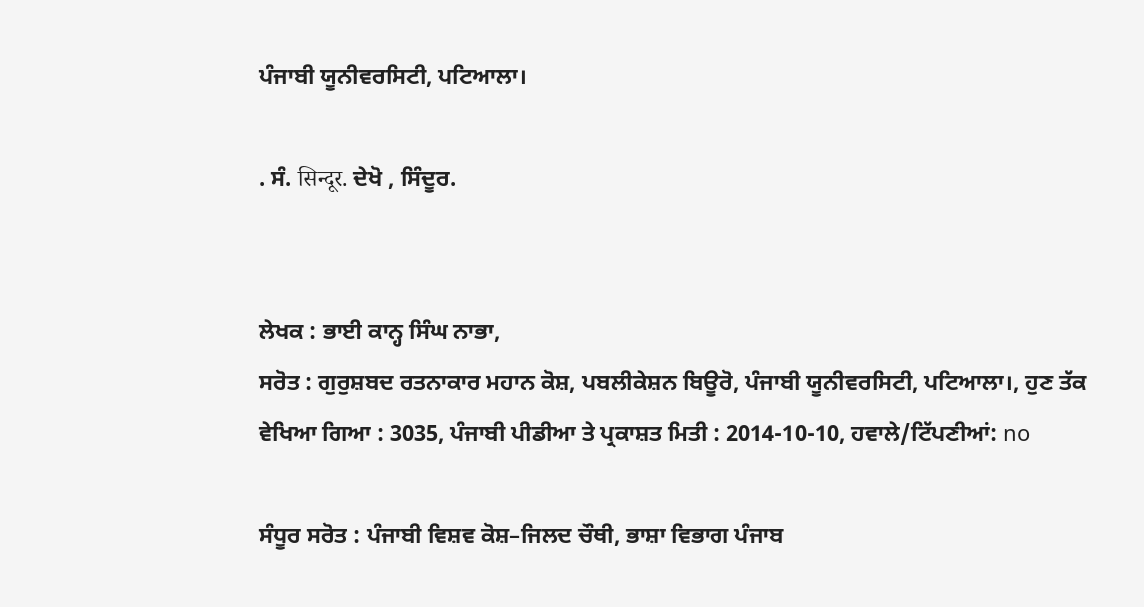ਪੰਜਾਬੀ ਯੂਨੀਵਰਸਿਟੀ, ਪਟਿਆਲਾ।

. ਸੰ. सिन्दूर. ਦੇਖੋ , ਸਿੰਦੂਰ.


ਲੇਖਕ : ਭਾਈ ਕਾਨ੍ਹ ਸਿੰਘ ਨਾਭਾ,
ਸਰੋਤ : ਗੁਰੁਸ਼ਬਦ ਰਤਨਾਕਾਰ ਮਹਾਨ ਕੋਸ਼, ਪਬਲੀਕੇਸ਼ਨ ਬਿਊਰੋ, ਪੰਜਾਬੀ ਯੂਨੀਵਰਸਿਟੀ, ਪਟਿਆਲਾ।, ਹੁਣ ਤੱਕ ਵੇਖਿਆ ਗਿਆ : 3035, ਪੰਜਾਬੀ ਪੀਡੀਆ ਤੇ ਪ੍ਰਕਾਸ਼ਤ ਮਿਤੀ : 2014-10-10, ਹਵਾਲੇ/ਟਿੱਪਣੀਆਂ: no

ਸੰਧੂਰ ਸਰੋਤ : ਪੰਜਾਬੀ ਵਿਸ਼ਵ ਕੋਸ਼–ਜਿਲਦ ਚੌਥੀ, ਭਾਸ਼ਾ ਵਿਭਾਗ ਪੰਜਾਬ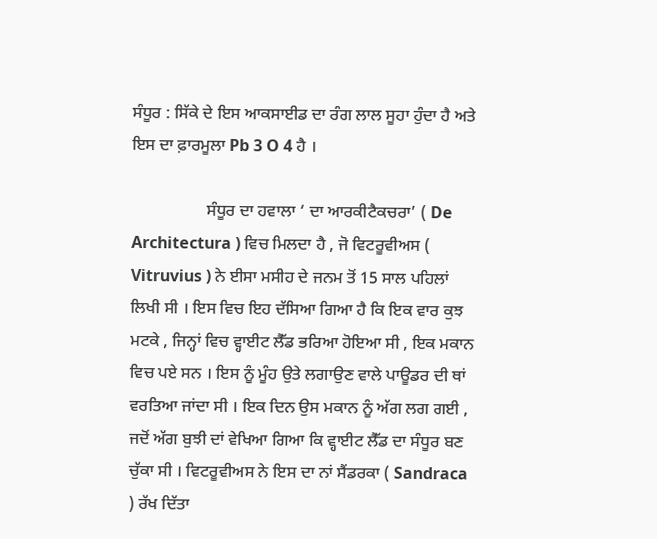ਸੰਧੂਰ : ਸਿੱਕੇ ਦੇ ਇਸ ਆਕਸਾਈਡ ਦਾ ਰੰਗ ਲਾਲ ਸੂਹਾ ਹੁੰਦਾ ਹੈ ਅਤੇ ਇਸ ਦਾ ਫ਼ਾਰਮੂਲਾ Pb 3 O 4 ਹੈ ।

                  ਸੰਧੂਰ ਦਾ ਹਵਾਲਾ ‘ ਦਾ ਆਰਕੀਟੈਕਚਰਾ’ ( De Architectura ) ਵਿਚ ਮਿਲਦਾ ਹੈ , ਜੋ ਵਿਟਰੂਵੀਅਸ ( Vitruvius ) ਨੇ ਈਸਾ ਮਸੀਹ ਦੇ ਜਨਮ ਤੋਂ 15 ਸਾਲ ਪਹਿਲਾਂ ਲਿਖੀ ਸੀ । ਇਸ ਵਿਚ ਇਹ ਦੱਸਿਆ ਗਿਆ ਹੈ ਕਿ ਇਕ ਵਾਰ ਕੁਝ ਮਟਕੇ , ਜਿਨ੍ਹਾਂ ਵਿਚ ਵ੍ਹਾਈਟ ਲੈੱਡ ਭਰਿਆ ਹੋਇਆ ਸੀ , ਇਕ ਮਕਾਨ ਵਿਚ ਪਏ ਸਨ । ਇਸ ਨੂੰ ਮੂੰਹ ਉਤੇ ਲਗਾਉਣ ਵਾਲੇ ਪਾਊਡਰ ਦੀ ਥਾਂ ਵਰਤਿਆ ਜਾਂਦਾ ਸੀ । ਇਕ ਦਿਨ ਉਸ ਮਕਾਨ ਨੂੰ ਅੱਗ ਲਗ ਗਈ , ਜਦੋਂ ਅੱਗ ਬੁਝੀ ਦਾਂ ਵੇਖਿਆ ਗਿਆ ਕਿ ਵ੍ਹਾਈਟ ਲੈੱਡ ਦਾ ਸੰਧੂਰ ਬਣ ਚੁੱਕਾ ਸੀ । ਵਿਟਰੂਵੀਅਸ ਨੇ ਇਸ ਦਾ ਨਾਂ ਸੈਂਡਰਕਾ ( Sandraca ) ਰੱਖ ਦਿੱਤਾ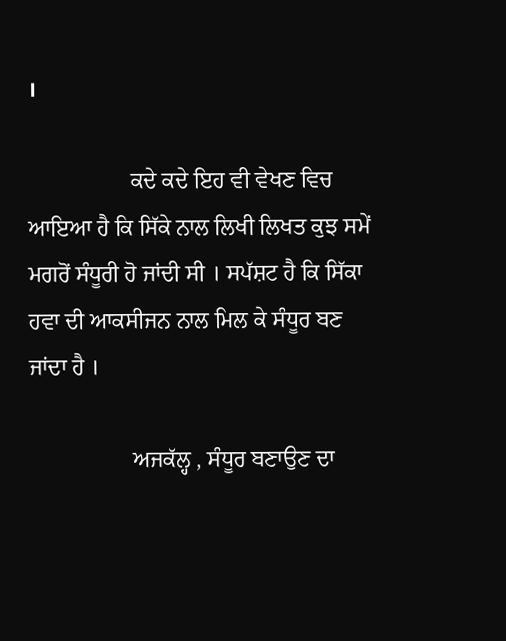।

                  ਕਦੇ ਕਦੇ ਇਹ ਵੀ ਵੇਖਣ ਵਿਚ ਆਇਆ ਹੈ ਕਿ ਸਿੱਕੇ ਨਾਲ ਲਿਖੀ ਲਿਖਤ ਕੁਝ ਸਮੇਂ ਮਗਰੋਂ ਸੰਧੂਰੀ ਹੋ ਜਾਂਦੀ ਸੀ । ਸਪੱਸ਼ਟ ਹੈ ਕਿ ਸਿੱਕਾ ਹਵਾ ਦੀ ਆਕਸੀਜਨ ਨਾਲ ਮਿਲ ਕੇ ਸੰਧੂਰ ਬਣ ਜਾਂਦਾ ਹੈ ।

                  ਅਜਕੱਲ੍ਹ , ਸੰਧੂਰ ਬਣਾਉਣ ਦਾ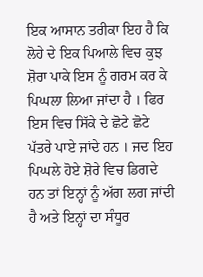ਇਕ ਆਸਾਨ ਤਰੀਕਾ ਇਹ ਹੈ ਕਿ ਲੋਹੇ ਦੇ ਇਕ ਪਿਆਲੇ ਵਿਚ ਕੁਝ ਸ਼ੋਰਾ ਪਾਕੇ ਇਸ ਨੂੰ ਗਰਮ ਕਰ ਕੇ ਪਿਘਲਾ ਲਿਆ ਜਾਂਦਾ ਹੈ । ਫਿਰ ਇਸ ਵਿਚ ਸਿੱਕੇ ਦੇ ਛੋਟੇ ਛੋਟੇ ਪੱਤਰੇ ਪਾਏ ਜਾਂਦੇ ਹਨ । ਜਦ ਇਹ ਪਿਘਲੇ ਹੋਏ ਸ਼ੋਰੇ ਵਿਚ ਡਿਗਦੇ ਹਨ ਤਾਂ ਇਨ੍ਹਾਂ ਨੂੰ ਅੱਗ ਲਗ ਜਾਂਦੀ ਹੈ ਅਤੇ ਇਨ੍ਹਾਂ ਦਾ ਸੰਧੂਰ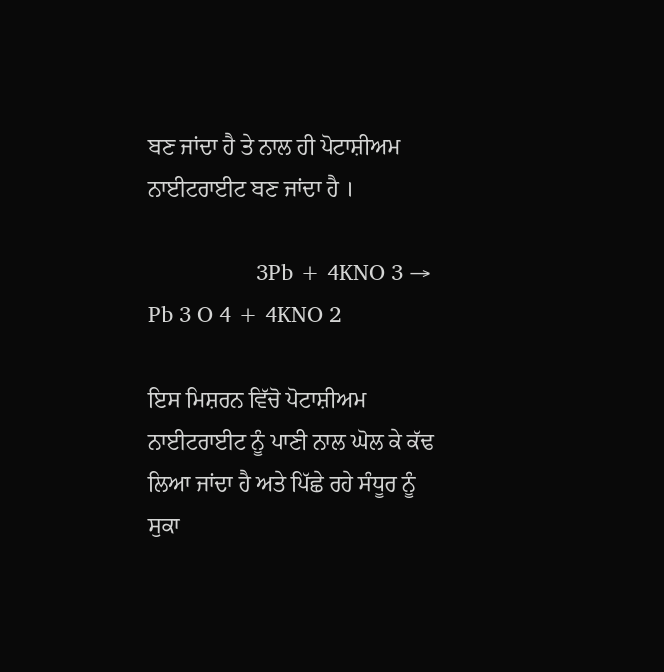ਬਣ ਜਾਂਦਾ ਹੈ ਤੇ ਨਾਲ ਹੀ ਪੋਟਾਸ਼ੀਅਮ ਨਾਈਟਰਾਈਟ ਬਣ ਜਾਂਦਾ ਹੈ ।

                  3Pb + 4KNO 3 → Pb 3 O 4 + 4KNO 2

ਇਸ ਮਿਸ਼ਰਨ ਵਿੱਚੋ ਪੋਟਾਸ਼ੀਅਮ ਨਾਈਟਰਾਈਟ ਨੂੰ ਪਾਣੀ ਨਾਲ ਘੋਲ ਕੇ ਕੱਢ ਲਿਆ ਜਾਂਦਾ ਹੈ ਅਤੇ ਪਿੱਛੇ ਰਹੇ ਸੰਧੂਰ ਨੂੰ ਸੁਕਾ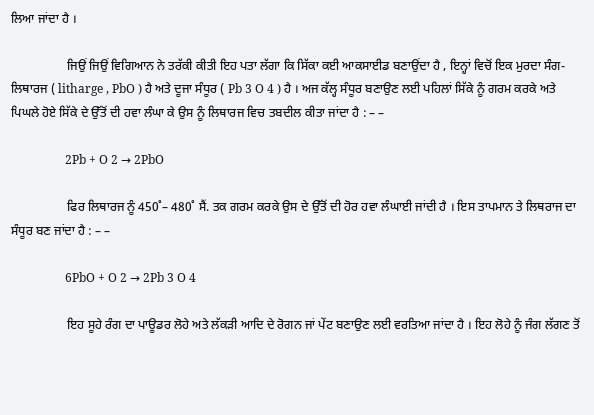ਲਿਆ ਜਾਂਦਾ ਹੈ ।

                  ਜਿਉਂ ਜਿਉਂ ਵਿਗਿਆਨ ਨੇ ਤਰੱਕੀ ਕੀਤੀ ਇਹ ਪਤਾ ਲੱਗਾ ਕਿ ਸਿੱਕਾ ਕਈ ਆਕਸਾਈਡ ਬਣਾਉਂਦਾ ਹੈ , ਇਨ੍ਹਾਂ ਵਿਚੋਂ ਇਕ ਮੁਰਦਾ ਸੰਗ-ਲਿਥਾਰਜ ( litharge , PbO ) ਹੈ ਅਤੇ ਦੂਜਾ ਸੰਧੂਰ ( Pb 3 O 4 ) ਹੈ । ਅਜ ਕੱਲ੍ਹ ਸੰਧੂਰ ਬਣਾਉਣ ਲਈ ਪਹਿਲਾਂ ਸਿੱਕੇ ਨੂੰ ਗਰਮ ਕਰਕੇ ਅਤੇ ਪਿਘਲੇ ਹੋਏ ਸਿੱਕੇ ਦੇ ਉੱਤੋਂ ਦੀ ਹਵਾ ਲੰਘਾ ਕੇ ਉਸ ਨੂੰ ਲਿਥਾਰਜ ਵਿਚ ਤਬਦੀਲ ਕੀਤਾ ਜਾਂਦਾ ਹੈ : – –

                  2Pb + O 2 → 2PbO

                  ਫਿਰ ਲਿਥਾਰਜ ਨੂੰ 450˚– 480˚ ਸੈਂ. ਤਕ ਗਰਮ ਕਰਕੇ ਉਸ ਦੇ ਉੱਤੋਂ ਦੀ ਹੋਰ ਹਵਾ ਲੰਘਾਈ ਜਾਂਦੀ ਹੈ । ਇਸ ਤਾਪਮਾਨ ਤੇ ਲਿਥਰਾਜ ਦਾ ਸੰਧੂਰ ਬਣ ਜਾਂਦਾ ਹੈ : – –

                  6PbO + O 2 → 2Pb 3 O 4

                  ਇਹ ਸੂਹੇ ਰੰਗ ਦਾ ਪਾਊਡਰ ਲੋਹੇ ਅਤੇ ਲੱਕੜੀ ਆਦਿ ਦੇ ਰੋਗਨ ਜਾਂ ਪੇਂਟ ਬਣਾਉਣ ਲਈ ਵਰਤਿਆ ਜਾਂਦਾ ਹੈ । ਇਹ ਲੋਹੇ ਨੂੰ ਜੰਗ ਲੱਗਣ ਤੋਂ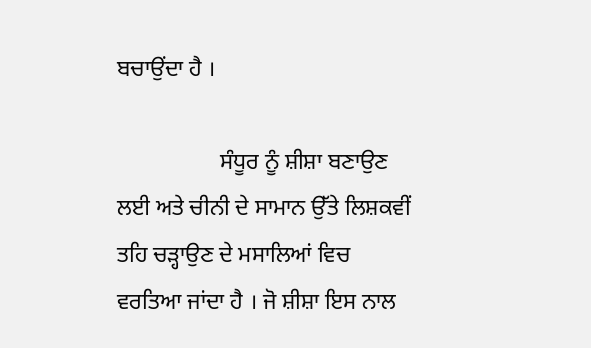ਬਚਾਉਂਦਾ ਹੈ ।

                  ਸੰਧੂਰ ਨੂੰ ਸ਼ੀਸ਼ਾ ਬਣਾਉਣ ਲਈ ਅਤੇ ਚੀਨੀ ਦੇ ਸਾਮਾਨ ਉੱਤੇ ਲਿਸ਼ਕਵੀਂ ਤਹਿ ਚੜ੍ਹਾਉਣ ਦੇ ਮਸਾਲਿਆਂ ਵਿਚ ਵਰਤਿਆ ਜਾਂਦਾ ਹੈ । ਜੋ ਸ਼ੀਸ਼ਾ ਇਸ ਨਾਲ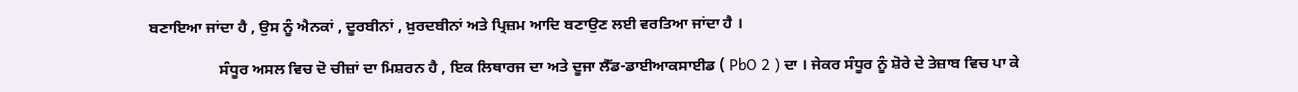ਬਣਾਇਆ ਜਾਂਦਾ ਹੈ , ਉਸ ਨੂੰ ਐਨਕਾਂ , ਦੂਰਬੀਨਾਂ , ਖ਼ੁਰਦਬੀਨਾਂ ਅਤੇ ਪ੍ਰਿਜ਼ਮ ਆਦਿ ਬਣਾਉਣ ਲਈ ਵਰਤਿਆ ਜਾਂਦਾ ਹੈ ।

                  ਸੰਧੂਰ ਅਸਲ ਵਿਚ ਦੋ ਚੀਜ਼ਾਂ ਦਾ ਮਿਸ਼ਰਨ ਹੈ , ਇਕ ਲਿਥਾਰਜ ਦਾ ਅਤੇ ਦੂਜਾ ਲੈੱਡ-ਡਾਈਆਕਸਾਈਡ ( PbO 2 ) ਦਾ । ਜੇਕਰ ਸੰਧੂਰ ਨੂੰ ਸ਼ੋਰੇ ਦੇ ਤੇਜ਼ਾਬ ਵਿਚ ਪਾ ਕੇ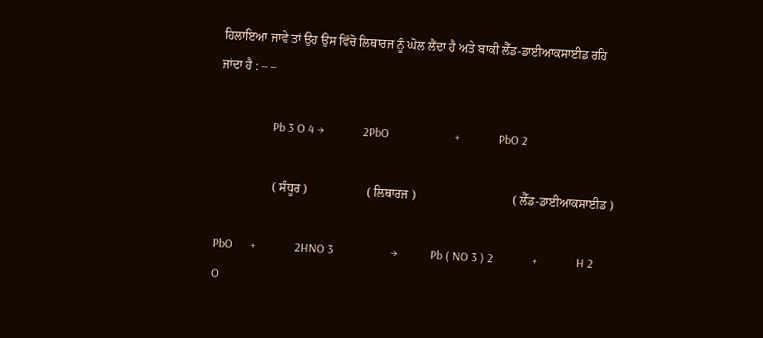ਹਿਲਾਇਆ ਜਾਵੇ ਤਾਂ ਉਹ ਉਸ ਵਿੱਚੋ ਲਿਥਾਰਜ ਨੂੰ ਘੋਲ ਲੈਂਦਾ ਹੈ ਅਤੇ ਬਾਕੀ ਲੈੱਡ-ਡਾਈਆਕਸਾਈਡ ਰਹਿ ਜਾਂਦਾ ਹੈ : – –

                  Pb 3 O 4 →             2PbO                      +             PbO 2

                  ( ਸੰਧੂਰ )                   ( ਲਿਥਾਰਜ )                               ( ਲੈੱਡ-ਡਾਈਆਕਸਾਈਡ )

PbO      +             2HNO 3                   →           Pb ( NO 3 ) 2             +             H 2 O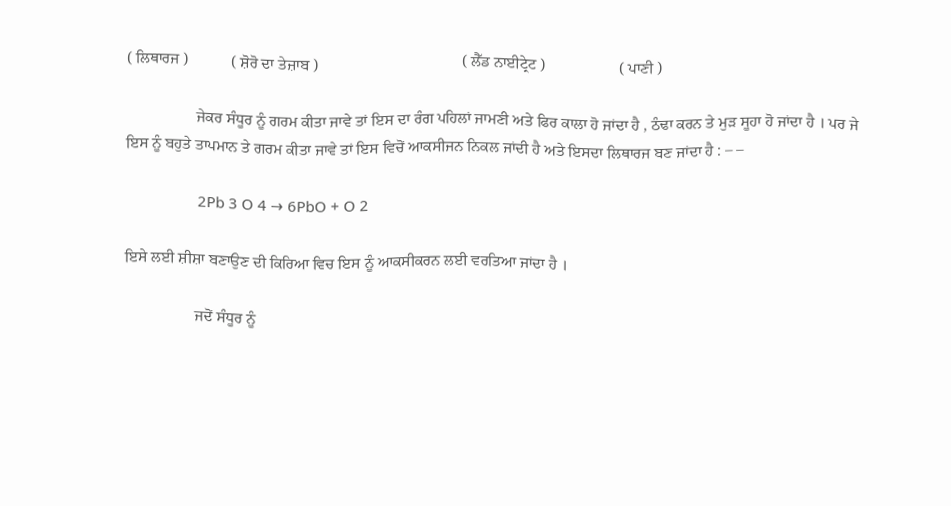( ਲਿਥਾਰਜ )           ( ਸ਼ੋਰੋ ਦਾ ਤੇਜ਼ਾਬ )                                     ( ਲੈੱਡ ਨਾਈਟ੍ਰੇਟ )                   ( ਪਾਣੀ )

                  ਜੇਕਰ ਸੰਧੂਰ ਨੂੰ ਗਰਮ ਕੀਤਾ ਜਾਵੇ ਤਾਂ ਇਸ ਦਾ ਰੰਗ ਪਹਿਲਾਂ ਜਾਮਣੀ ਅਤੇ ਫਿਰ ਕਾਲਾ ਹੋ ਜਾਂਦਾ ਹੈ , ਠੰਢਾ ਕਰਨ ਤੇ ਮੁੜ ਸੂਹਾ ਹੋ ਜਾਂਦਾ ਹੈ । ਪਰ ਜੇ ਇਸ ਨੂੰ ਬਹੁਤੇ ਤਾਪਮਾਨ ਤੇ ਗਰਮ ਕੀਤਾ ਜਾਵੇ ਤਾਂ ਇਸ ਵਿਚੋਂ ਆਕਸੀਜਨ ਨਿਕਲ ਜਾਂਦੀ ਹੈ ਅਤੇ ਇਸਦਾ ਲਿਥਾਰਜ ਬਣ ਜਾਂਦਾ ਹੈ : – –

                  2Pb 3 O 4 → 6PbO + O 2

ਇਸੇ ਲਈ ਸ਼ੀਸ਼ਾ ਬਣਾਉਣ ਦੀ ਕਿਰਿਆ ਵਿਚ ਇਸ ਨੂੰ ਆਕਸੀਕਰਨ ਲਈ ਵਰਤਿਆ ਜਾਂਦਾ ਹੈ ।

                  ਜਦੋਂ ਸੰਧੂਰ ਨੂੰ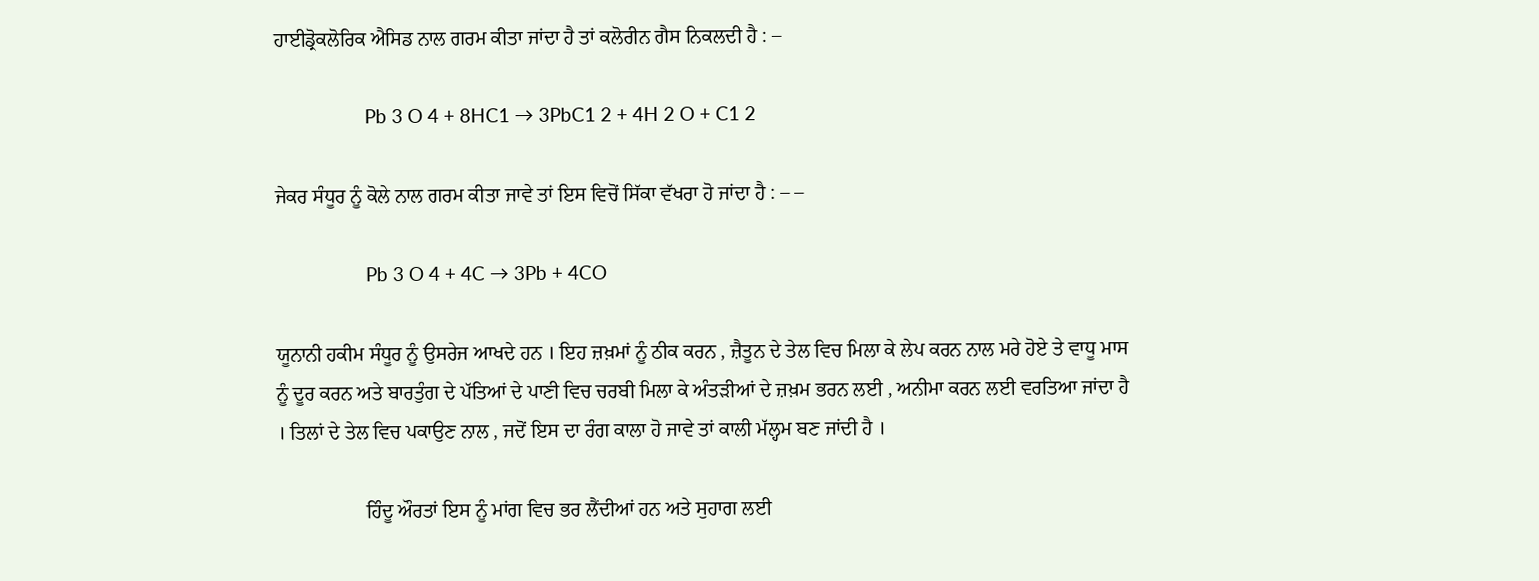ਹਾਈਡ੍ਰੋਕਲੋਰਿਕ ਐਸਿਡ ਨਾਲ ਗਰਮ ਕੀਤਾ ਜਾਂਦਾ ਹੈ ਤਾਂ ਕਲੋਰੀਨ ਗੈਸ ਨਿਕਲਦੀ ਹੈ : –

                  Pb 3 O 4 + 8HC1 → 3PbC1 2 + 4H 2 O + C1 2

ਜੇਕਰ ਸੰਧੂਰ ਨੂੰ ਕੋਲੇ ਨਾਲ ਗਰਮ ਕੀਤਾ ਜਾਵੇ ਤਾਂ ਇਸ ਵਿਚੋਂ ਸਿੱਕਾ ਵੱਖਰਾ ਹੋ ਜਾਂਦਾ ਹੈ : – –

                  Pb 3 O 4 + 4C → 3Pb + 4CO

ਯੂਨਾਨੀ ਹਕੀਮ ਸੰਧੂਰ ਨੂੰ ਉਸਰੇਜ ਆਖਦੇ ਹਨ । ਇਹ ਜ਼ਖ਼ਮਾਂ ਨੂੰ ਠੀਕ ਕਰਨ , ਜ਼ੈਤੂਨ ਦੇ ਤੇਲ ਵਿਚ ਮਿਲਾ ਕੇ ਲੇਪ ਕਰਨ ਨਾਲ ਮਰੇ ਹੋਏ ਤੇ ਵਾਧੂ ਮਾਸ ਨੂੰ ਦੂਰ ਕਰਨ ਅਤੇ ਬਾਰਤੁੰਗ ਦੇ ਪੱਤਿਆਂ ਦੇ ਪਾਣੀ ਵਿਚ ਚਰਬੀ ਮਿਲਾ ਕੇ ਅੰਤੜੀਆਂ ਦੇ ਜ਼ਖ਼ਮ ਭਰਨ ਲਈ , ਅਨੀਮਾ ਕਰਨ ਲਈ ਵਰਤਿਆ ਜਾਂਦਾ ਹੈ । ਤਿਲਾਂ ਦੇ ਤੇਲ ਵਿਚ ਪਕਾਉਣ ਨਾਲ , ਜਦੋਂ ਇਸ ਦਾ ਰੰਗ ਕਾਲਾ ਹੋ ਜਾਵੇ ਤਾਂ ਕਾਲੀ ਮੱਲ੍ਹਮ ਬਣ ਜਾਂਦੀ ਹੈ ।

                  ਹਿੰਦੂ ਔਰਤਾਂ ਇਸ ਨੂੰ ਮਾਂਗ ਵਿਚ ਭਰ ਲੈਂਦੀਆਂ ਹਨ ਅਤੇ ਸੁਹਾਗ ਲਈ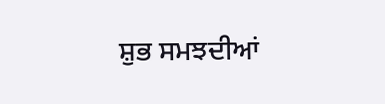ਸ਼ੁਭ ਸਮਝਦੀਆਂ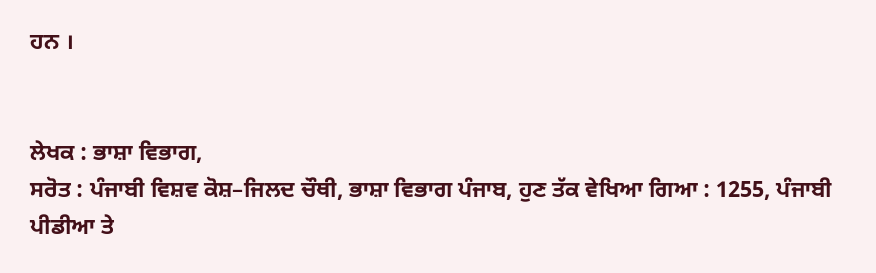ਹਨ ।


ਲੇਖਕ : ਭਾਸ਼ਾ ਵਿਭਾਗ,
ਸਰੋਤ : ਪੰਜਾਬੀ ਵਿਸ਼ਵ ਕੋਸ਼–ਜਿਲਦ ਚੌਥੀ, ਭਾਸ਼ਾ ਵਿਭਾਗ ਪੰਜਾਬ, ਹੁਣ ਤੱਕ ਵੇਖਿਆ ਗਿਆ : 1255, ਪੰਜਾਬੀ ਪੀਡੀਆ ਤੇ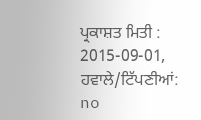ਪ੍ਰਕਾਸ਼ਤ ਮਿਤੀ : 2015-09-01, ਹਵਾਲੇ/ਟਿੱਪਣੀਆਂ: no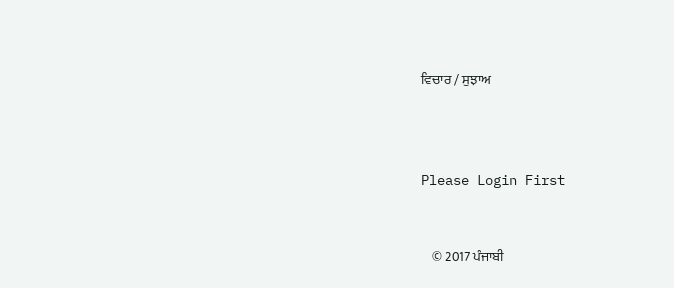ਵਿਚਾਰ / ਸੁਝਾਅ



Please Login First


    © 2017 ਪੰਜਾਬੀ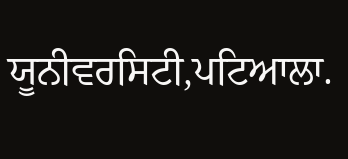ਯੂਨੀਵਰਸਿਟੀ,ਪਟਿਆਲਾ.